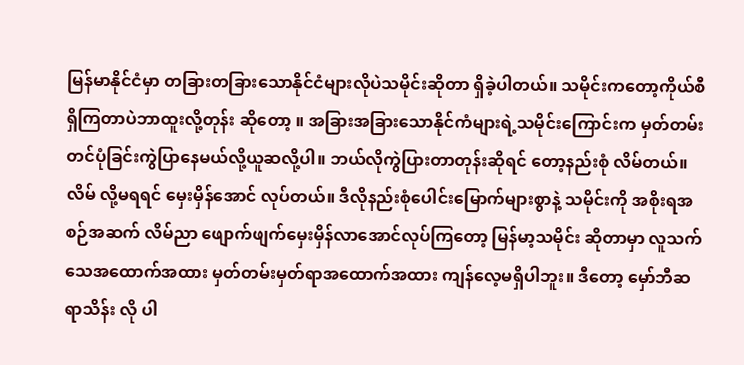မြန်မာနိုင်ငံမှာ တခြားတခြားသောနိုင်ငံများလိုပဲသမိုင်းဆိုတာ ရှိခဲ့ပါတယ်။ သမိုင်းကတော့ကိုယ်စီရှိကြတာပဲဘာထူးလို့တုန်း ဆိုတော့ ။ အခြားအခြားသောနိုင်ကံများရဲ့သမိုင်းကြောင်းက မှတ်တမ်း တင်ပုံခြင်းကွဲပြာနေမယ်လို့ယူဆလို့ပါ။ ဘယ်လိုကွဲပြားတာတုန်းဆိုရင် တော့နည်းစုံ လိမ်တယ်။ လိမ် လို့မရရင် မှေးမှိန်အောင် လုပ်တယ်။ ဒီလိုနည်းစုံပေါင်းမြောက်များစွာနဲ့ သမိုင်းကို အစိုးရအစဉ်အဆက် လိမ်ညာ ဖျောက်ဖျက်မှေးမှိန်လာအောင်လုပ်ကြတော့ မြန်မာ့သမိုင်း ဆိုတာမှာ လူသက်သေအထောက်အထား မှတ်တမ်းမှတ်ရာအထောက်အထား ကျန်လေ့မရှိပါဘူး။ ဒီတော့ မှော်ဘီဆရာသိန်း လို ပါ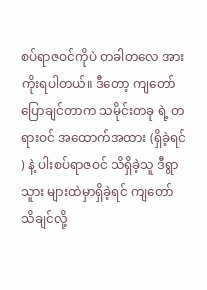စပ်ရာဇဝင်ကိုပဲ တခါတလေ အားကိုးရပါတယ်။ ဒီတော့ ကျတော်ပြောချင်တာက သမိုင်းတခု ရဲ့ တရားဝင် အထောက်အထား (ရှိခဲ့ရင် ) နဲ့ ပါးစပ်ရာဇဝင် သိရှိခဲ့သူ ဒီရွာသူား များထဲမှာရှိခဲ့ရင် ကျတော်သိချင်လို့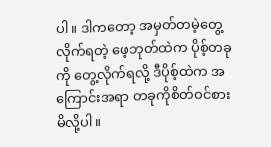ပါ။ ဒါကတော့ အမှတ်တမဲ့တွေ့လိုက်ရတဲ့ ဖေ့ဘုတ်ထဲက ပိုစ့်တခုကို တွေ့လိုက်ရလို့ ဒီပိုစ့်ထဲက အကြောင်းအရာ တခုကိုစိတ်ဝင်စားမိလို့ပါ။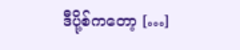ဒီပို့စ်ကတော့ […]